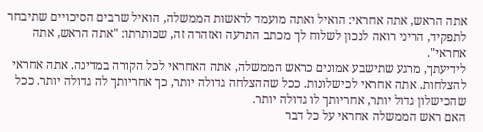אתה הראש, אתה אחראי: הואיל ואתה מועמד לראשות הממשלה, הואיל שרבים הסיכויים שתיבחר לתפקיד, הריני רואה לנכון לשלוח לך מכתב התרעה ואזהרה זה, שכותרתו: "אתה הראש, אתה אחראי".
לידיעתך, מרגע שתישבע אמונים כראש הממשלה, אתה האחראי לכל הקורה במדינה. אתה אחראי להצלחות. אתה אחראי לכישלונות. ככל שההצלחה גדולה יותר, כך אחריותך לה גדולה יותר. ככל שהכישלון גדול יותר, אחריותך לו גדולה יותר.
האם ראש הממשלה אחראי על כל דבר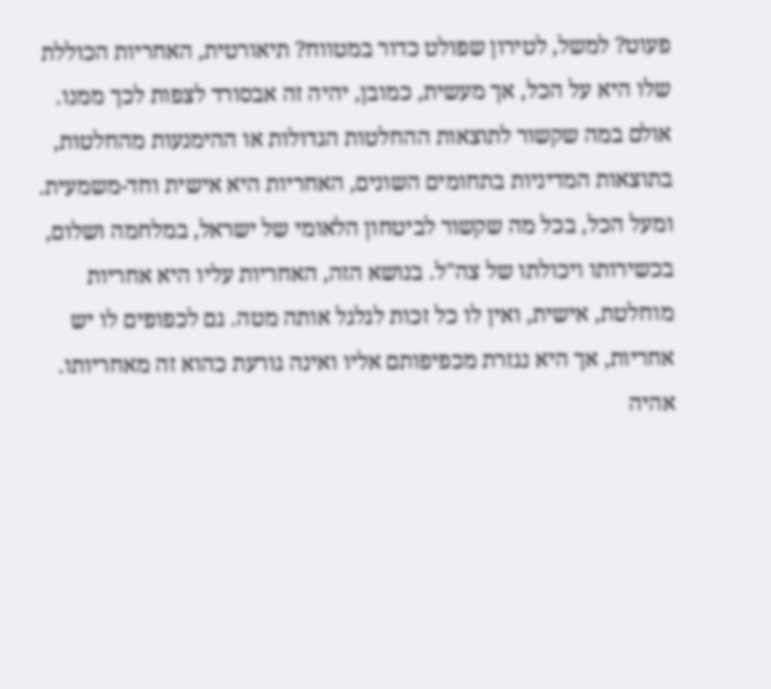פעוט? למשל, לטירון שפולט כדור במטווח? תיאורטית, האחריות הכוללת שלו היא על הכל, אך מעשית, כמובן, יהיה זה אבסורד לצפות לכך ממנו. אולם במה שקשור לתוצאות ההחלטות הגדולות או ההימנעות מהחלטות, בתוצאות המדיניות בתחומים השונים, האחריות היא אישית וחד-משמעית. ומעל הכל, בכל מה שקשור לביטחון הלאומי של ישראל, במלחמה ושלום, בכשירותו ויכולתו של צה"ל. בנושא הזה, האחריות עליו היא אחריות מוחלטת, אישית, ואין לו כל זכות לגלגל אותה מטה. גם לכפופים לו יש אחריות, אך היא נגזרת מכפיפותם אליו ואינה גורעת כהוא זה מאחריותו.
אהיה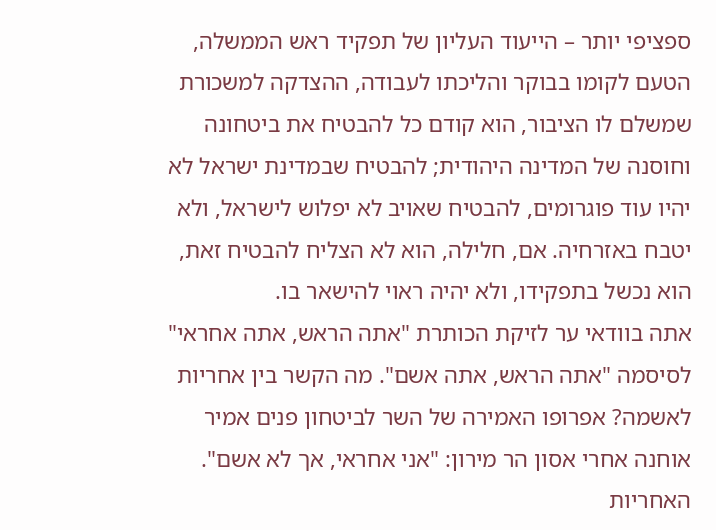ספציפי יותר – הייעוד העליון של תפקיד ראש הממשלה, הטעם לקומו בבוקר והליכתו לעבודה, ההצדקה למשכורת שמשלם לו הציבור, הוא קודם כל להבטיח את ביטחונה וחוסנה של המדינה היהודית; להבטיח שבמדינת ישראל לא יהיו עוד פוגרומים, להבטיח שאויב לא יפלוש לישראל, ולא יטבח באזרחיה. אם, חלילה, הוא לא הצליח להבטיח זאת, הוא נכשל בתפקידו, ולא יהיה ראוי להישאר בו.
אתה בוודאי ער לזיקת הכותרת "אתה הראש, אתה אחראי" לסיסמה "אתה הראש, אתה אשם". מה הקשר בין אחריות לאשמה? אפרופו האמירה של השר לביטחון פנים אמיר אוחנה אחרי אסון הר מירון: "אני אחראי, אך לא אשם".
האחריות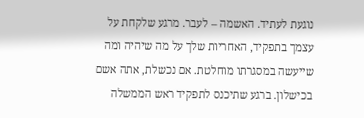נוגעת לעתיד. האשמה – לעבר. מרגע שלקחת על עצמך בתפקיד, האחריות שלך על מה שיהיה ומה שייעשה במסגרתו מוחלטת. אם נכשלת, אתה אשם בכישלון. ברגע שתיכנס לתפקיד ראש הממשלה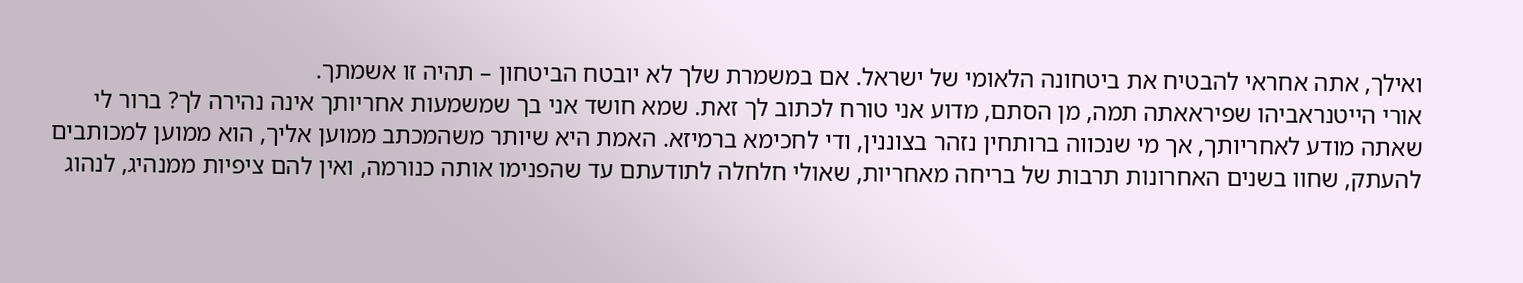ואילך, אתה אחראי להבטיח את ביטחונה הלאומי של ישראל. אם במשמרת שלך לא יובטח הביטחון – תהיה זו אשמתך.
אורי הייטנראביהו שפיראאתה תמה, מן הסתם, מדוע אני טורח לכתוב לך זאת. שמא חושד אני בך שמשמעות אחריותך אינה נהירה לך? ברור לי שאתה מודע לאחריותך, אך מי שנכווה ברותחין נזהר בצוננין, ודי לחכימא ברמיזא. האמת היא שיותר משהמכתב ממוען אליך, הוא ממוען למכותבים להעתק, שחוו בשנים האחרונות תרבות של בריחה מאחריות, שאולי חלחלה לתודעתם עד שהפנימו אותה כנורמה, ואין להם ציפיות ממנהיג, לנהוג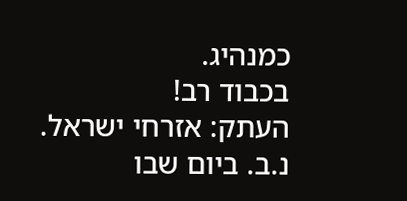כמנהיג.
בכבוד רב!
העתק: אזרחי ישראל.
נ.ב. ביום שבו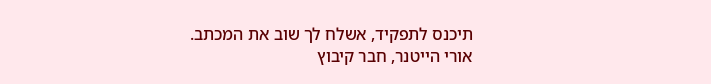תיכנס לתפקיד, אשלח לך שוב את המכתב.
אורי הייטנר, חבר קיבוץ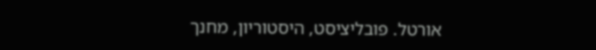אורטל. פובליציסט, היסטוריון, מחנך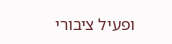ופעיל ציבורי